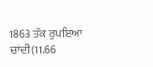1863 ਤੱਕ ਰੁਪਇਆ ਚਾਂਦੀ(11.66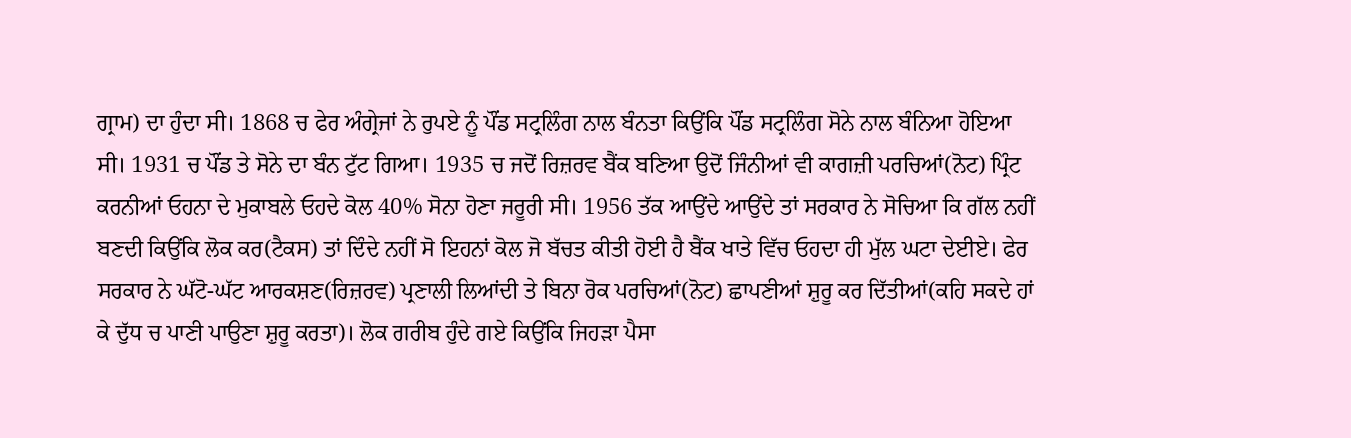ਗ੍ਰਾਮ) ਦਾ ਹੁੰਦਾ ਸੀ। 1868 ਚ ਫੇਰ ਅੰਗ੍ਰੇਜਾਂ ਨੇ ਰੁਪਏ ਨੂੰ ਪੌਂਡ ਸਟ੍ਰਲਿੰਗ ਨਾਲ ਬੰਨਤਾ ਕਿਉਂਕਿ ਪੌਂਡ ਸਟ੍ਰਲਿੰਗ ਸੋਨੇ ਨਾਲ ਬੰਨਿਆ ਹੋਇਆ ਸੀ। 1931 ਚ ਪੌਂਡ ਤੇ ਸੋਨੇ ਦਾ ਬੰਨ ਟੁੱਟ ਗਿਆ। 1935 ਚ ਜਦੋਂ ਰਿਜ਼ਰਵ ਬੈਂਕ ਬਣਿਆ ਉਦੋਂ ਜਿੰਨੀਆਂ ਵੀ ਕਾਗਜ਼ੀ ਪਰਚਿਆਂ(ਨੋਟ) ਪ੍ਰਿੰਟ ਕਰਨੀਆਂ ਓਹਨਾ ਦੇ ਮੁਕਾਬਲੇ ਓਹਦੇ ਕੋਲ 40% ਸੋਨਾ ਹੋਣਾ ਜਰੂਰੀ ਸੀ। 1956 ਤੱਕ ਆਉਂਦੇ ਆਉਂਦੇ ਤਾਂ ਸਰਕਾਰ ਨੇ ਸੋਚਿਆ ਕਿ ਗੱਲ ਨਹੀਂ ਬਣਦੀ ਕਿਉਂਕਿ ਲੋਕ ਕਰ(ਟੈਕਸ) ਤਾਂ ਦਿੰਦੇ ਨਹੀਂ ਸੋ ਇਹਨਾਂ ਕੋਲ ਜੋ ਬੱਚਤ ਕੀਤੀ ਹੋਈ ਹੈ ਬੈਂਕ ਖਾਤੇ ਵਿੱਚ ਓਹਦਾ ਹੀ ਮੁੱਲ ਘਟਾ ਦੇਈਏ। ਫੇਰ ਸਰਕਾਰ ਨੇ ਘੱਟੋ-ਘੱਟ ਆਰਕਸ਼ਣ(ਰਿਜ਼ਰਵ) ਪ੍ਰਣਾਲੀ ਲਿਆਂਦੀ ਤੇ ਬਿਨਾ ਰੋਕ ਪਰਚਿਆਂ(ਨੋਟ) ਛਾਪਣੀਆਂ ਸ਼ੁਰੂ ਕਰ ਦਿੱਤੀਆਂ(ਕਹਿ ਸਕਦੇ ਹਾਂ ਕੇ ਦੁੱਧ ਚ ਪਾਣੀ ਪਾਉਣਾ ਸ਼ੁਰੂ ਕਰਤਾ)। ਲੋਕ ਗਰੀਬ ਹੁੰਦੇ ਗਏ ਕਿਉਂਕਿ ਜਿਹੜਾ ਪੈਸਾ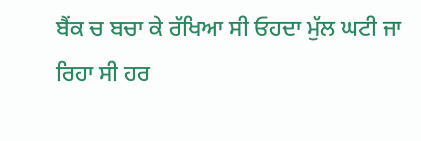ਬੈਂਕ ਚ ਬਚਾ ਕੇ ਰੱਖਿਆ ਸੀ ਓਹਦਾ ਮੁੱਲ ਘਟੀ ਜਾ ਰਿਹਾ ਸੀ ਹਰ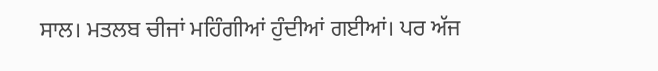ਸਾਲ। ਮਤਲਬ ਚੀਜਾਂ ਮਹਿੰਗੀਆਂ ਹੁੰਦੀਆਂ ਗਈਆਂ। ਪਰ ਅੱਜ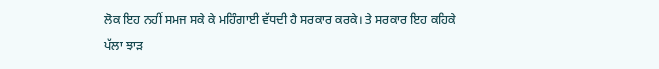ਲੋਕ ਇਹ ਨਹੀਂ ਸਮਜ ਸਕੇ ਕੇ ਮਹਿੰਗਾਈ ਵੱਧਦੀ ਹੈ ਸਰਕਾਰ ਕਰਕੇ। ਤੇ ਸਰਕਾਰ ਇਹ ਕਹਿਕੇ ਪੱਲਾ ਝਾੜ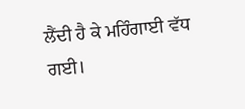ਲੈਂਦੀ ਹੈ ਕੇ ਮਹਿੰਗਾਈ ਵੱਧ ਗਈ।